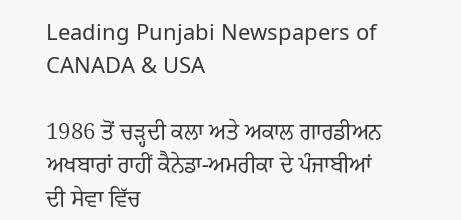Leading Punjabi Newspapers of CANADA & USA

1986 ਤੋਂ ਚੜ੍ਹਦੀ ਕਲਾ ਅਤੇ ਅਕਾਲ ਗਾਰਡੀਅਨ ਅਖਬਾਰਾਂ ਰਾਹੀਂ ਕੈਨੇਡਾ-ਅਮਰੀਕਾ ਦੇ ਪੰਜਾਬੀਆਂ ਦੀ ਸੇਵਾ ਵਿੱਚ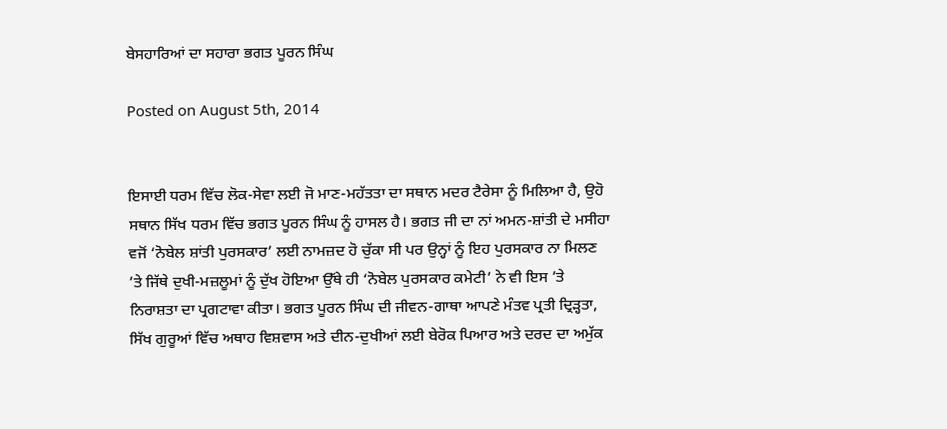ਬੇਸਹਾਰਿਆਂ ਦਾ ਸਹਾਰਾ ਭਗਤ ਪੂਰਨ ਸਿੰਘ

Posted on August 5th, 2014


ਇਸਾਈ ਧਰਮ ਵਿੱਚ ਲੋਕ-ਸੇਵਾ ਲਈ ਜੋ ਮਾਣ-ਮਹੱਤਤਾ ਦਾ ਸਥਾਨ ਮਦਰ ਟੈਰੇਸਾ ਨੂੰ ਮਿਲਿਆ ਹੈ, ਉਹੋ ਸਥਾਨ ਸਿੱਖ ਧਰਮ ਵਿੱਚ ਭਗਤ ਪੂਰਨ ਸਿੰਘ ਨੂੰ ਹਾਸਲ ਹੈ। ਭਗਤ ਜੀ ਦਾ ਨਾਂ ਅਮਨ-ਸ਼ਾਂਤੀ ਦੇ ਮਸੀਹਾ ਵਜੋਂ ‘ਨੋਬੇਲ ਸ਼ਾਂਤੀ ਪੁਰਸਕਾਰ’ ਲਈ ਨਾਮਜ਼ਦ ਹੋ ਚੁੱਕਾ ਸੀ ਪਰ ਉਨ੍ਹਾਂ ਨੂੰ ਇਹ ਪੁਰਸਕਾਰ ਨਾ ਮਿਲਣ ’ਤੇ ਜਿੱਥੇ ਦੁਖੀ-ਮਜ਼ਲੂਮਾਂ ਨੂੰ ਦੁੱਖ ਹੋਇਆ ਉੱਥੇ ਹੀ ‘ਨੋਬੇਲ ਪੁਰਸਕਾਰ ਕਮੇਟੀ’ ਨੇ ਵੀ ਇਸ ’ਤੇ ਨਿਰਾਸ਼ਤਾ ਦਾ ਪ੍ਰਗਟਾਵਾ ਕੀਤਾ। ਭਗਤ ਪੂਰਨ ਸਿੰਘ ਦੀ ਜੀਵਨ-ਗਾਥਾ ਆਪਣੇ ਮੰਤਵ ਪ੍ਰਤੀ ਦ੍ਰਿੜ੍ਹਤਾ, ਸਿੱਖ ਗੁਰੂਆਂ ਵਿੱਚ ਅਥਾਹ ਵਿਸ਼ਵਾਸ ਅਤੇ ਦੀਨ-ਦੁਖੀਆਂ ਲਈ ਬੇਰੋਕ ਪਿਆਰ ਅਤੇ ਦਰਦ ਦਾ ਅਮੁੱਕ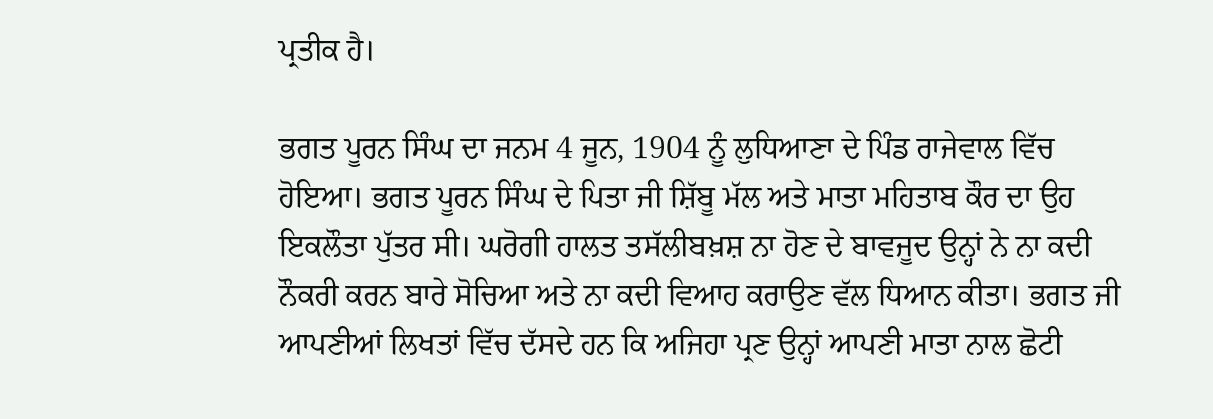ਪ੍ਰਤੀਕ ਹੈ।

ਭਗਤ ਪੂਰਨ ਸਿੰਘ ਦਾ ਜਨਮ 4 ਜੂਨ, 1904 ਨੂੰ ਲੁਧਿਆਣਾ ਦੇ ਪਿੰਡ ਰਾਜੇਵਾਲ ਵਿੱਚ ਹੋਇਆ। ਭਗਤ ਪੂਰਨ ਸਿੰਘ ਦੇ ਪਿਤਾ ਜੀ ਸ਼ਿੱਬੂ ਮੱਲ ਅਤੇ ਮਾਤਾ ਮਹਿਤਾਬ ਕੌਰ ਦਾ ਉਹ ਇਕਲੌਤਾ ਪੁੱਤਰ ਸੀ। ਘਰੋਗੀ ਹਾਲਤ ਤਸੱਲੀਬਖ਼ਸ਼ ਨਾ ਹੋਣ ਦੇ ਬਾਵਜੂਦ ਉਨ੍ਹਾਂ ਨੇ ਨਾ ਕਦੀ ਨੌਕਰੀ ਕਰਨ ਬਾਰੇ ਸੋਚਿਆ ਅਤੇ ਨਾ ਕਦੀ ਵਿਆਹ ਕਰਾਉਣ ਵੱਲ ਧਿਆਨ ਕੀਤਾ। ਭਗਤ ਜੀ ਆਪਣੀਆਂ ਲਿਖਤਾਂ ਵਿੱਚ ਦੱਸਦੇ ਹਨ ਕਿ ਅਜਿਹਾ ਪ੍ਰਣ ਉਨ੍ਹਾਂ ਆਪਣੀ ਮਾਤਾ ਨਾਲ ਛੋਟੀ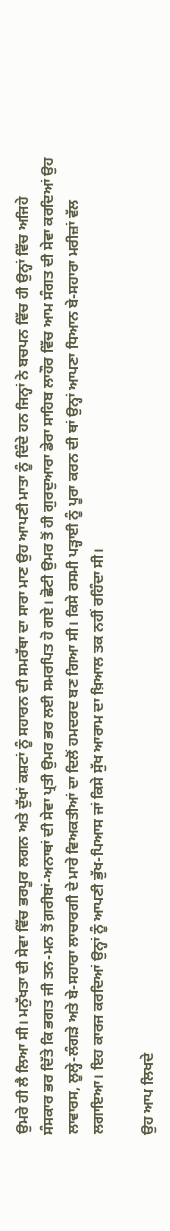ਉਮਰੇ ਹੀ ਲੈ ਲਿਆ ਸੀ। ਮਨੁੱਖਤਾ ਦੀ ਸੇਵਾ ਵਿੱਚ ਭਰਪੂਰ ਲਗਨ ਅਤੇ ਦੁੱਖਾਂ ਕਸ਼ਟਾਂ ਨੂੰ ਸਹਾਰਨ ਦੀ ਸਮਰੱਥਾ ਦਾ ਸਾਰਾ ਮਾਣ ਉਹ ਆਪਣੀ ਮਾਤਾ ਨੂੰ ਦਿੰਦੇ ਹਨ ਜਿਨ੍ਹਾਂ ਨੇ ਬਚਪਨ ਵਿੱਚ ਹੀ ਉਨ੍ਹਾਂ ਵਿੱਚ ਅਜਿਹੇ ਸੰਸਕਾਰ ਭਰ ਦਿੱਤੇ ਕਿ ਭਗਤ ਜੀ ਤਨ-ਮਨ ਤੋਂ ਗ਼ਰੀਬਾਂ-ਅਨਾਥਾਂ ਦੀ ਸੇਵਾ ਪ੍ਰਤੀ ਉਮਰ ਭਰ ਲਈ ਸਮਰਪਿਤ ਹੋ ਗਏ। ਛੋਟੀ ਉਮਰ ਤੋਂ ਹੀ ਗੁਰਦੁਆਰਾ ਡੇਰਾ ਸਾਹਿਬ ਲਾਹੌਰ ਵਿੱਚ ਆਮ ਸੰਗਤ ਦੀ ਸੇਵਾ ਕਰਦਿਆਂ ਉਹ ਲਾਵਾਰਸ, ਲੂਲ੍ਹੇ-ਲੰਗੜੇ ਅਤੇ ਬੇ-ਸਹਾਰਾ ਲਾਚਾਰਗੀ ਦੇ ਮਾਰੇ ਵਿਅਕਤੀਆਂ ਦਾ ਦਿਲੋਂ ਹਮਦਰਦ ਬਣ ਗਿਆ ਸੀ। ਕਿਸੇ ਰਸਮੀ ਪੜ੍ਹਾਈ ਨੂੰ ਪੂਰਾ ਕਰਨ ਦੀ ਥਾਂ ਉਨ੍ਹਾਂ ਆਪਣਾ ਧਿਆਨ ਬੇ-ਸਹਾਰਾ ਮਰੀਜ਼ਾਂ ਵੱਲ ਲਗਾਇਆ। ਇਹ ਕਾਰਜ ਕਰਦਿਆਂ ਉਨ੍ਹਾਂ ਨੂੰ ਆਪਣੀ ਭੁੱਖ-ਪਿਆਸ ਜਾਂ ਕਿਸੇ ਸੁੱਖ ਆਰਾਮ ਦਾ ਖ਼ਿਆਲ ਤਕ ਨਹੀਂ ਰਹਿੰਦਾ ਸੀ।

ਉਹ ਆਪ ਲਿਖਦੇ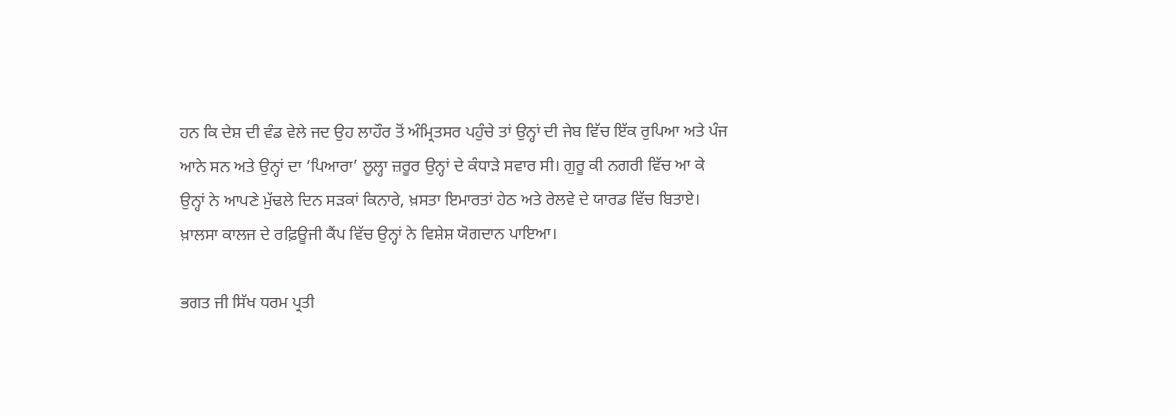ਹਨ ਕਿ ਦੇਸ਼ ਦੀ ਵੰਡ ਵੇਲੇ ਜਦ ਉਹ ਲਾਹੌਰ ਤੋਂ ਅੰਮ੍ਰਿਤਸਰ ਪਹੁੰਚੇ ਤਾਂ ਉਨ੍ਹਾਂ ਦੀ ਜੇਬ ਵਿੱਚ ਇੱਕ ਰੁਪਿਆ ਅਤੇ ਪੰਜ ਆਨੇ ਸਨ ਅਤੇ ਉਨ੍ਹਾਂ ਦਾ ‘ਪਿਆਰਾ’ ਲੂਲ੍ਹਾ ਜ਼ਰੂਰ ਉਨ੍ਹਾਂ ਦੇ ਕੰਧਾੜੇ ਸਵਾਰ ਸੀ। ਗੁਰੂ ਕੀ ਨਗਰੀ ਵਿੱਚ ਆ ਕੇ ਉਨ੍ਹਾਂ ਨੇ ਆਪਣੇ ਮੁੱਢਲੇ ਦਿਨ ਸੜਕਾਂ ਕਿਨਾਰੇ, ਖ਼ਸਤਾ ਇਮਾਰਤਾਂ ਹੇਠ ਅਤੇ ਰੇਲਵੇ ਦੇ ਯਾਰਡ ਵਿੱਚ ਬਿਤਾਏ। ਖ਼ਾਲਸਾ ਕਾਲਜ ਦੇ ਰਫ਼ਿਊਜੀ ਕੈਂਪ ਵਿੱਚ ਉਨ੍ਹਾਂ ਨੇ ਵਿਸ਼ੇਸ਼ ਯੋਗਦਾਨ ਪਾਇਆ।

ਭਗਤ ਜੀ ਸਿੱਖ ਧਰਮ ਪ੍ਰਤੀ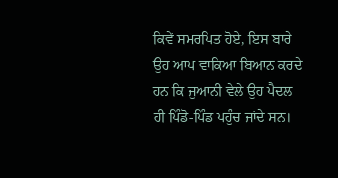ਕਿਵੇਂ ਸਮਰਪਿਤ ਹੋਏ, ਇਸ ਬਾਰੇ ਉਹ ਆਪ ਵਾਕਿਆ ਬਿਆਨ ਕਰਦੇ ਹਨ ਕਿ ਜੁਆਨੀ ਵੇਲੇ ਉਹ ਪੈਦਲ ਹੀ ਪਿੰਡੋ-ਪਿੰਡ ਪਹੁੰਚ ਜਾਂਦੇ ਸਨ।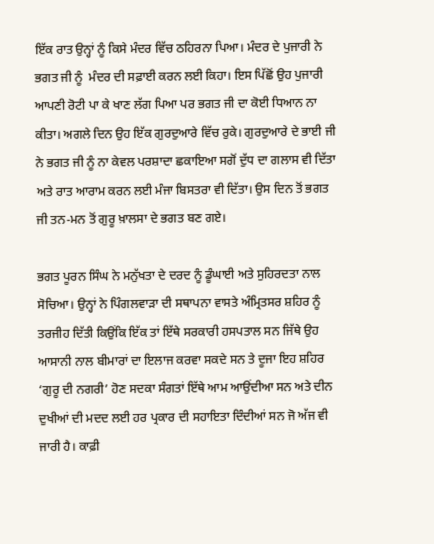ਇੱਕ ਰਾਤ ਉਨ੍ਹਾਂ ਨੂੰ ਕਿਸੇ ਮੰਦਰ ਵਿੱਚ ਠਹਿਰਨਾ ਪਿਆ। ਮੰਦਰ ਦੇ ਪੁਜਾਰੀ ਨੇ ਭਗਤ ਜੀ ਨੂੰ  ਮੰਦਰ ਦੀ ਸਫ਼ਾਈ ਕਰਨ ਲਈ ਕਿਹਾ। ਇਸ ਪਿੱਛੋਂ ਉਹ ਪੁਜਾਰੀ ਆਪਣੀ ਰੋਟੀ ਪਾ ਕੇ ਖਾਣ ਲੱਗ ਪਿਆ ਪਰ ਭਗਤ ਜੀ ਦਾ ਕੋਈ ਧਿਆਨ ਨਾ ਕੀਤਾ। ਅਗਲੇ ਦਿਨ ਉਹ ਇੱਕ ਗੁਰਦੁਆਰੇ ਵਿੱਚ ਰੁਕੇ। ਗੁਰਦੁਆਰੇ ਦੇ ਭਾਈ ਜੀ ਨੇ ਭਗਤ ਜੀ ਨੂੰ ਨਾ ਕੇਵਲ ਪਰਸ਼ਾਦਾ ਛਕਾਇਆ ਸਗੋਂ ਦੁੱਧ ਦਾ ਗਲਾਸ ਵੀ ਦਿੱਤਾ ਅਤੇ ਰਾਤ ਆਰਾਮ ਕਰਨ ਲਈ ਮੰਜਾ ਬਿਸਤਰਾ ਵੀ ਦਿੱਤਾ। ਉਸ ਦਿਨ ਤੋਂ ਭਗਤ ਜੀ ਤਨ-ਮਨ ਤੋਂ ਗੁਰੂ ਖ਼ਾਲਸਾ ਦੇ ਭਗਤ ਬਣ ਗਏ।

ਭਗਤ ਪੂਰਨ ਸਿੰਘ ਨੇ ਮਨੁੱਖਤਾ ਦੇ ਦਰਦ ਨੂੰ ਡੂੰਘਾਈ ਅਤੇ ਸੁਹਿਰਦਤਾ ਨਾਲ ਸੋਚਿਆ। ਉਨ੍ਹਾਂ ਨੇ ਪਿੰਗਲਵਾੜਾ ਦੀ ਸਥਾਪਨਾ ਵਾਸਤੇ ਅੰਮ੍ਰਿਤਸਰ ਸ਼ਹਿਰ ਨੂੰ ਤਰਜੀਹ ਦਿੱਤੀ ਕਿਉਂਕਿ ਇੱਕ ਤਾਂ ਇੱਥੇ ਸਰਕਾਰੀ ਹਸਪਤਾਲ ਸਨ ਜਿੱਥੇ ਉਹ ਆਸਾਨੀ ਨਾਲ ਬੀਮਾਰਾਂ ਦਾ ਇਲਾਜ ਕਰਵਾ ਸਕਦੇ ਸਨ ਤੇ ਦੂਜਾ ਇਹ ਸ਼ਹਿਰ ‘ਗੁਰੂ ਦੀ ਨਗਰੀ’ ਹੋਣ ਸਦਕਾ ਸੰਗਤਾਂ ਇੱਥੇ ਆਮ ਆਉਂਦੀਆ ਸਨ ਅਤੇ ਦੀਨ ਦੁਖੀਆਂ ਦੀ ਮਦਦ ਲਈ ਹਰ ਪ੍ਰਕਾਰ ਦੀ ਸਹਾਇਤਾ ਦਿੰਦੀਆਂ ਸਨ ਜੋ ਅੱਜ ਵੀ ਜਾਰੀ ਹੈ। ਕਾਫ਼ੀ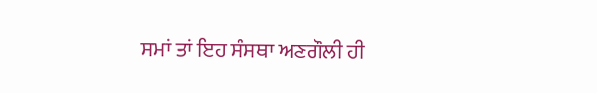ਸਮਾਂ ਤਾਂ ਇਹ ਸੰਸਥਾ ਅਣਗੌਲੀ ਹੀ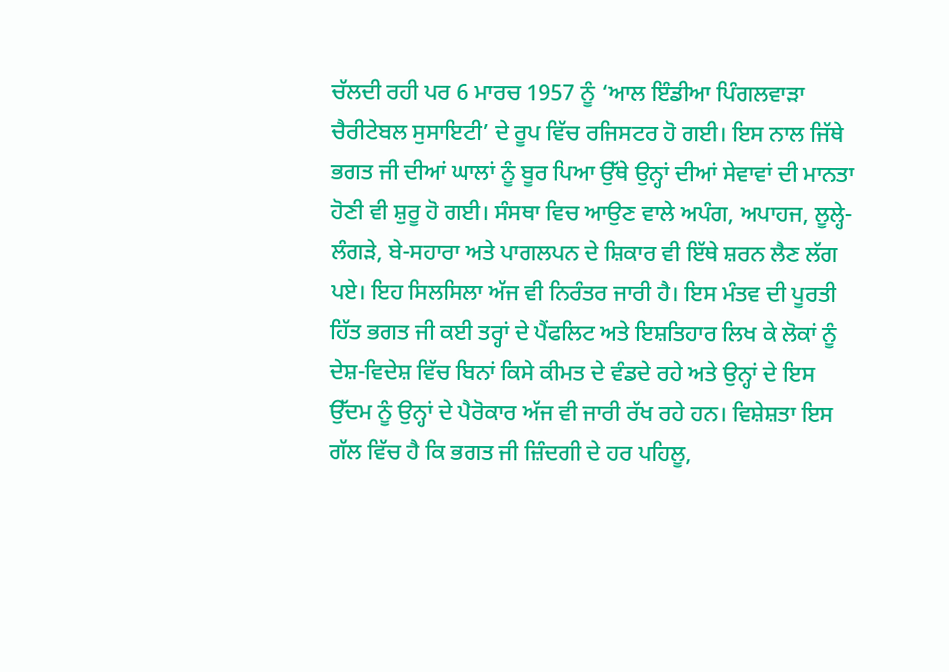ਚੱਲਦੀ ਰਹੀ ਪਰ 6 ਮਾਰਚ 1957 ਨੂੰ ‘ਆਲ ਇੰਡੀਆ ਪਿੰਗਲਵਾੜਾ ਚੈਰੀਟੇਬਲ ਸੁਸਾਇਟੀ’ ਦੇ ਰੂਪ ਵਿੱਚ ਰਜਿਸਟਰ ਹੋ ਗਈ। ਇਸ ਨਾਲ ਜਿੱਥੇ ਭਗਤ ਜੀ ਦੀਆਂ ਘਾਲਾਂ ਨੂੰ ਬੂਰ ਪਿਆ ਉੱਥੇ ਉਨ੍ਹਾਂ ਦੀਆਂ ਸੇਵਾਵਾਂ ਦੀ ਮਾਨਤਾ ਹੋਣੀ ਵੀ ਸ਼ੁਰੂ ਹੋ ਗਈ। ਸੰਸਥਾ ਵਿਚ ਆਉਣ ਵਾਲੇ ਅਪੰਗ, ਅਪਾਹਜ, ਲੂਲ੍ਹੇ-ਲੰਗੜੇ, ਬੇ-ਸਹਾਰਾ ਅਤੇ ਪਾਗਲਪਨ ਦੇ ਸ਼ਿਕਾਰ ਵੀ ਇੱਥੇ ਸ਼ਰਨ ਲੈਣ ਲੱਗ ਪਏ। ਇਹ ਸਿਲਸਿਲਾ ਅੱਜ ਵੀ ਨਿਰੰਤਰ ਜਾਰੀ ਹੈ। ਇਸ ਮੰਤਵ ਦੀ ਪੂਰਤੀ ਹਿੱਤ ਭਗਤ ਜੀ ਕਈ ਤਰ੍ਹਾਂ ਦੇ ਪੈਂਫਲਿਟ ਅਤੇ ਇਸ਼ਤਿਹਾਰ ਲਿਖ ਕੇ ਲੋਕਾਂ ਨੂੰ ਦੇਸ਼-ਵਿਦੇਸ਼ ਵਿੱਚ ਬਿਨਾਂ ਕਿਸੇ ਕੀਮਤ ਦੇ ਵੰਡਦੇ ਰਹੇ ਅਤੇ ਉਨ੍ਹਾਂ ਦੇ ਇਸ ਉੱਦਮ ਨੂੰ ਉਨ੍ਹਾਂ ਦੇ ਪੈਰੋਕਾਰ ਅੱਜ ਵੀ ਜਾਰੀ ਰੱਖ ਰਹੇ ਹਨ। ਵਿਸ਼ੇਸ਼ਤਾ ਇਸ ਗੱਲ ਵਿੱਚ ਹੈ ਕਿ ਭਗਤ ਜੀ ਜ਼ਿੰਦਗੀ ਦੇ ਹਰ ਪਹਿਲੂ,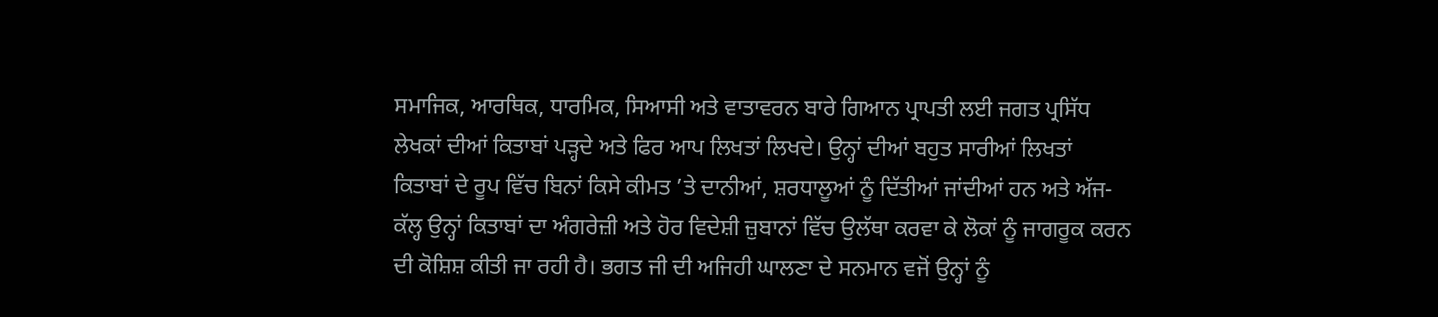ਸਮਾਜਿਕ, ਆਰਥਿਕ, ਧਾਰਮਿਕ, ਸਿਆਸੀ ਅਤੇ ਵਾਤਾਵਰਨ ਬਾਰੇ ਗਿਆਨ ਪ੍ਰਾਪਤੀ ਲਈ ਜਗਤ ਪ੍ਰਸਿੱਧ ਲੇਖਕਾਂ ਦੀਆਂ ਕਿਤਾਬਾਂ ਪੜ੍ਹਦੇ ਅਤੇ ਫਿਰ ਆਪ ਲਿਖਤਾਂ ਲਿਖਦੇ। ਉਨ੍ਹਾਂ ਦੀਆਂ ਬਹੁਤ ਸਾਰੀਆਂ ਲਿਖਤਾਂ ਕਿਤਾਬਾਂ ਦੇ ਰੂਪ ਵਿੱਚ ਬਿਨਾਂ ਕਿਸੇ ਕੀਮਤ ’ਤੇ ਦਾਨੀਆਂ, ਸ਼ਰਧਾਲੂਆਂ ਨੂੰ ਦਿੱਤੀਆਂ ਜਾਂਦੀਆਂ ਹਨ ਅਤੇ ਅੱਜ-ਕੱਲ੍ਹ ਉਨ੍ਹਾਂ ਕਿਤਾਬਾਂ ਦਾ ਅੰਗਰੇਜ਼ੀ ਅਤੇ ਹੋਰ ਵਿਦੇਸ਼ੀ ਜ਼ੁਬਾਨਾਂ ਵਿੱਚ ਉਲੱਥਾ ਕਰਵਾ ਕੇ ਲੋਕਾਂ ਨੂੰ ਜਾਗਰੂਕ ਕਰਨ ਦੀ ਕੋਸ਼ਿਸ਼ ਕੀਤੀ ਜਾ ਰਹੀ ਹੈ। ਭਗਤ ਜੀ ਦੀ ਅਜਿਹੀ ਘਾਲਣਾ ਦੇ ਸਨਮਾਨ ਵਜੋਂ ਉਨ੍ਹਾਂ ਨੂੰ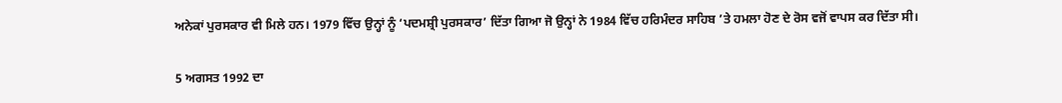ਅਨੇਕਾਂ ਪੁਰਸਕਾਰ ਵੀ ਮਿਲੇ ਹਨ। 1979 ਵਿੱਚ ਉਨ੍ਹਾਂ ਨੂੰ ‘ਪਦਮਸ਼੍ਰੀ ਪੁਰਸਕਾਰ’ ਦਿੱਤਾ ਗਿਆ ਜੋ ਉਨ੍ਹਾਂ ਨੇ 1984 ਵਿੱਚ ਹਰਿਮੰਦਰ ਸਾਹਿਬ ’ਤੇ ਹਮਲਾ ਹੋਣ ਦੇ ਰੋਸ ਵਜੋਂ ਵਾਪਸ ਕਰ ਦਿੱਤਾ ਸੀ।

5 ਅਗਸਤ 1992 ਦਾ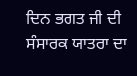ਦਿਨ ਭਗਤ ਜੀ ਦੀ ਸੰਸਾਰਕ ਯਾਤਰਾ ਦਾ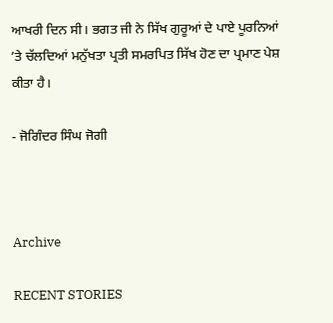ਆਖਰੀ ਦਿਨ ਸੀ। ਭਗਤ ਜੀ ਨੇ ਸਿੱਖ ਗੁਰੂਆਂ ਦੇ ਪਾਏ ਪੂਰਨਿਆਂ ’ਤੇ ਚੱਲਦਿਆਂ ਮਨੁੱਖਤਾ ਪ੍ਰਤੀ ਸਮਰਪਿਤ ਸਿੱਖ ਹੋਣ ਦਾ ਪ੍ਰਮਾਣ ਪੇਸ਼ ਕੀਤਾ ਹੈ।

- ਜੋਗਿੰਦਰ ਸਿੰਘ ਜੋਗੀ



Archive

RECENT STORIES